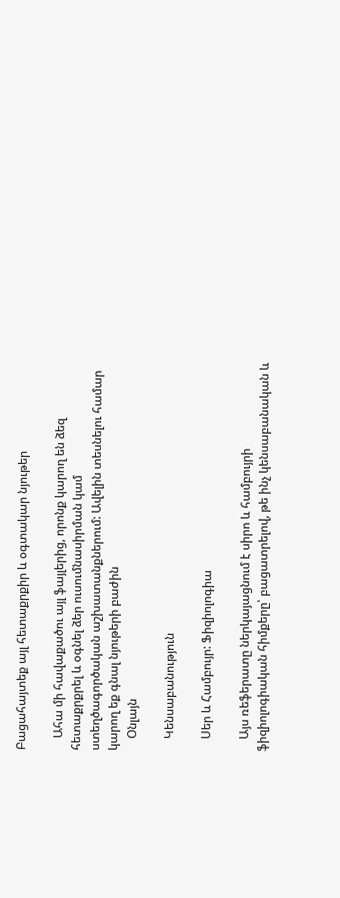Բացահայտեք այլ հետաքրքիր և օգտակար նյութեր

    Ահա մի հավաքածու այլ ֆայլերից, որոնք կարող են ձեզ հետաքրքրել և օգնել ձեր ուսումնասիրման կամ ստեղծագործական աշխատանքներում: Ավելին տեսնելու համար կարող եք գնալ նյութերի բաժին
    Օնլայն

    Կենսաբանություն

    Սեր և Համբույր: Ֆիզիոլոգիա

    Այս ռեֆերատը ներկայացնում է սիրո և համբույրի ֆիզիոլոգիական հիմքերը՝ բացատրելով, թե ինչ կենսաբանական և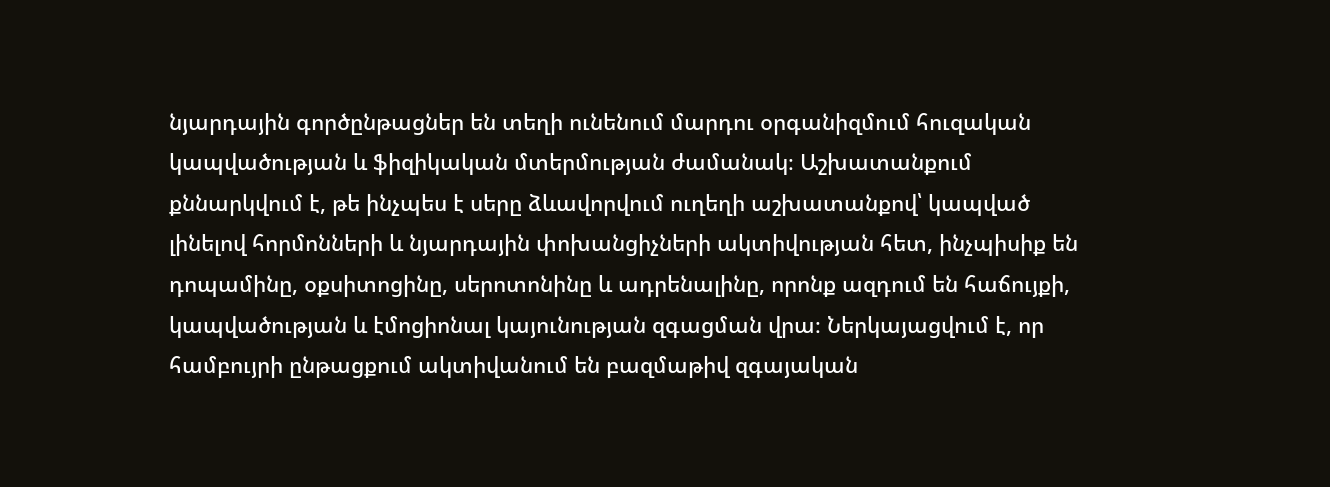նյարդային գործընթացներ են տեղի ունենում մարդու օրգանիզմում հուզական կապվածության և ֆիզիկական մտերմության ժամանակ։ Աշխատանքում քննարկվում է, թե ինչպես է սերը ձևավորվում ուղեղի աշխատանքով՝ կապված լինելով հորմոնների և նյարդային փոխանցիչների ակտիվության հետ, ինչպիսիք են դոպամինը, օքսիտոցինը, սերոտոնինը և ադրենալինը, որոնք ազդում են հաճույքի, կապվածության և էմոցիոնալ կայունության զգացման վրա։ Ներկայացվում է, որ համբույրի ընթացքում ակտիվանում են բազմաթիվ զգայական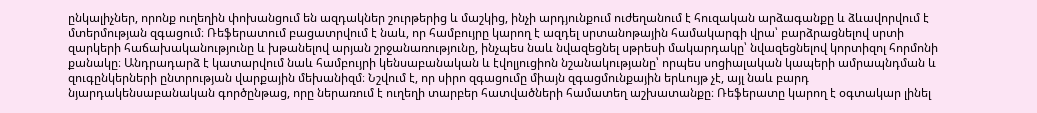ընկալիչներ, որոնք ուղեղին փոխանցում են ազդակներ շուրթերից և մաշկից, ինչի արդյունքում ուժեղանում է հուզական արձագանքը և ձևավորվում է մտերմության զգացում։ Ռեֆերատում բացատրվում է նաև, որ համբույրը կարող է ազդել սրտանոթային համակարգի վրա՝ բարձրացնելով սրտի զարկերի հաճախականությունը և խթանելով արյան շրջանառությունը, ինչպես նաև նվազեցնել սթրեսի մակարդակը՝ նվազեցնելով կորտիզոլ հորմոնի քանակը։ Անդրադարձ է կատարվում նաև համբույրի կենսաբանական և էվոլյուցիոն նշանակությանը՝ որպես սոցիալական կապերի ամրապնդման և զուգընկերների ընտրության վարքային մեխանիզմ։ Նշվում է, որ սիրո զգացումը միայն զգացմունքային երևույթ չէ, այլ նաև բարդ նյարդակենսաբանական գործընթաց, որը ներառում է ուղեղի տարբեր հատվածների համատեղ աշխատանքը։ Ռեֆերատը կարող է օգտակար լինել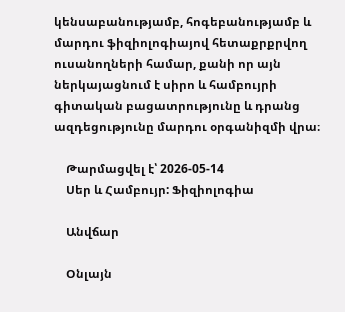կենսաբանությամբ, հոգեբանությամբ և մարդու ֆիզիոլոգիայով հետաքրքրվող ուսանողների համար, քանի որ այն ներկայացնում է սիրո և համբույրի գիտական բացատրությունը և դրանց ազդեցությունը մարդու օրգանիզմի վրա։

    Թարմացվել է՝ 2026-05-14
    Սեր և Համբույր: Ֆիզիոլոգիա

    Անվճար

    Օնլայն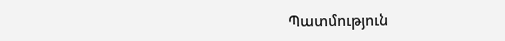Պատմություն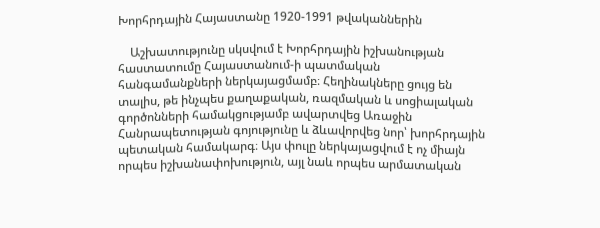Խորհրդային Հայաստանը 1920-1991 թվականներին

    Աշխատությունը սկսվում է Խորհրդային իշխանության հաստատումը Հայաստանում-ի պատմական հանգամանքների ներկայացմամբ։ Հեղինակները ցույց են տալիս, թե ինչպես քաղաքական, ռազմական և սոցիալական գործոնների համակցությամբ ավարտվեց Առաջին Հանրապետության գոյությունը և ձևավորվեց նոր՝ խորհրդային պետական համակարգ։ Այս փուլը ներկայացվում է ոչ միայն որպես իշխանափոխություն, այլ նաև որպես արմատական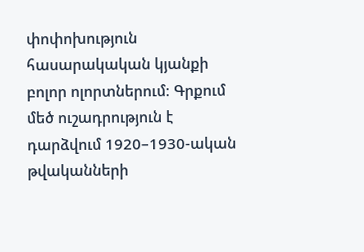փոփոխություն հասարակական կյանքի բոլոր ոլորտներում։ Գրքում մեծ ուշադրություն է դարձվում 1920–1930-ական թվականների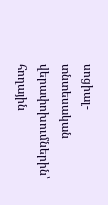սոցիալ-տնտեսական վերափոխումներին՝ հողային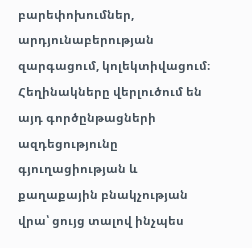բարեփոխումներ, արդյունաբերության զարգացում, կոլեկտիվացում։ Հեղինակները վերլուծում են այդ գործընթացների ազդեցությունը գյուղացիության և քաղաքային բնակչության վրա՝ ցույց տալով ինչպես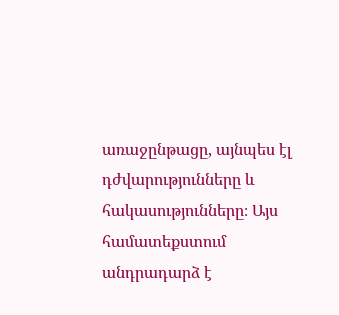առաջընթացը, այնպես էլ դժվարությունները և հակասությունները։ Այս համատեքստում անդրադարձ է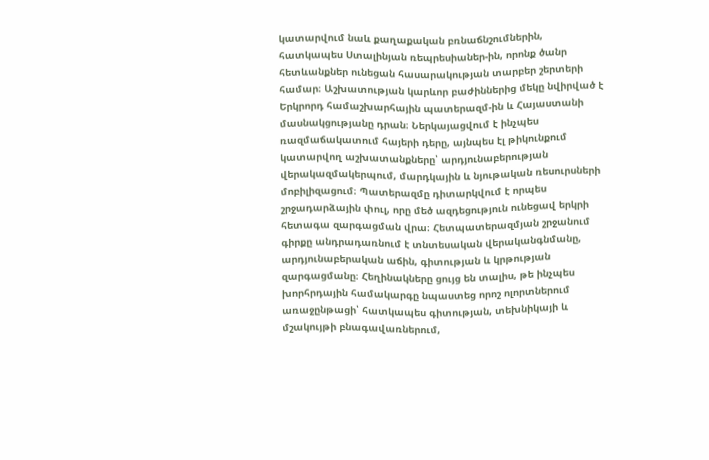կատարվում նաև քաղաքական բռնաճնշումներին, հատկապես Ստալինյան ռեպրեսիաներ-ին, որոնք ծանր հետևանքներ ունեցան հասարակության տարբեր շերտերի համար։ Աշխատության կարևոր բաժիններից մեկը նվիրված է Երկրորդ համաշխարհային պատերազմ-ին և Հայաստանի մասնակցությանը դրան։ Ներկայացվում է ինչպես ռազմաճակատում հայերի դերը, այնպես էլ թիկունքում կատարվող աշխատանքները՝ արդյունաբերության վերակազմակերպում, մարդկային և նյութական ռեսուրսների մոբիլիզացում։ Պատերազմը դիտարկվում է որպես շրջադարձային փուլ, որը մեծ ազդեցություն ունեցավ երկրի հետագա զարգացման վրա։ Հետպատերազմյան շրջանում գիրքը անդրադառնում է տնտեսական վերականգնմանը, արդյունաբերական աճին, գիտության և կրթության զարգացմանը։ Հեղինակները ցույց են տալիս, թե ինչպես խորհրդային համակարգը նպաստեց որոշ ոլորտներում առաջընթացի՝ հատկապես գիտության, տեխնիկայի և մշակույթի բնագավառներում,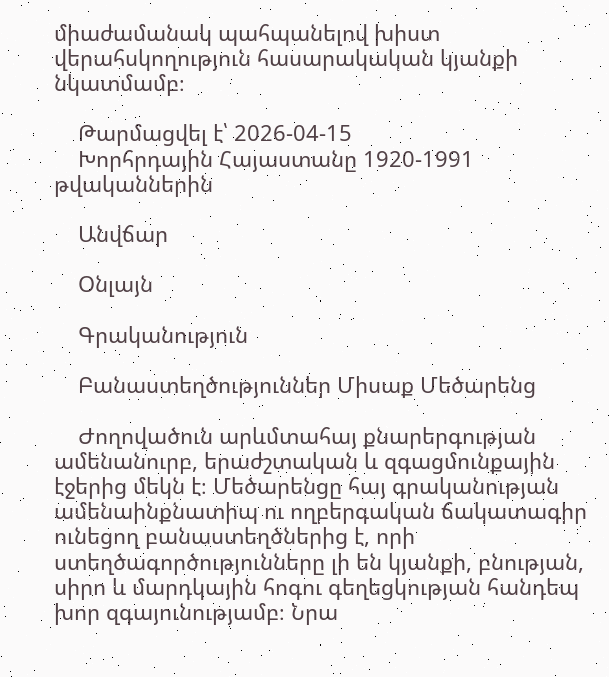միաժամանակ պահպանելով խիստ վերահսկողություն հասարակական կյանքի նկատմամբ։

    Թարմացվել է՝ 2026-04-15
    Խորհրդային Հայաստանը 1920-1991 թվականներին

    Անվճար

    Օնլայն

    Գրականություն

    Բանաստեղծություններ Միսաք Մեծարենց

    Ժողովածուն արևմտահայ քնարերգության ամենանուրբ, երաժշտական և զգացմունքային էջերից մեկն է։ Մեծարենցը հայ գրականության ամենաինքնատիպ ու ողբերգական ճակատագիր ունեցող բանաստեղծներից է, որի ստեղծագործությունները լի են կյանքի, բնության, սիրո և մարդկային հոգու գեղեցկության հանդեպ խոր զգայունությամբ։ Նրա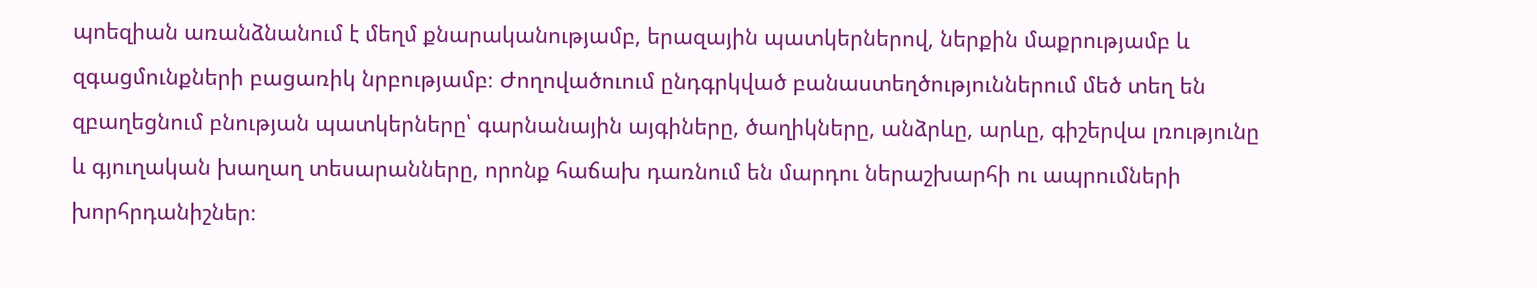պոեզիան առանձնանում է մեղմ քնարականությամբ, երազային պատկերներով, ներքին մաքրությամբ և զգացմունքների բացառիկ նրբությամբ։ Ժողովածուում ընդգրկված բանաստեղծություններում մեծ տեղ են զբաղեցնում բնության պատկերները՝ գարնանային այգիները, ծաղիկները, անձրևը, արևը, գիշերվա լռությունը և գյուղական խաղաղ տեսարանները, որոնք հաճախ դառնում են մարդու ներաշխարհի ու ապրումների խորհրդանիշներ։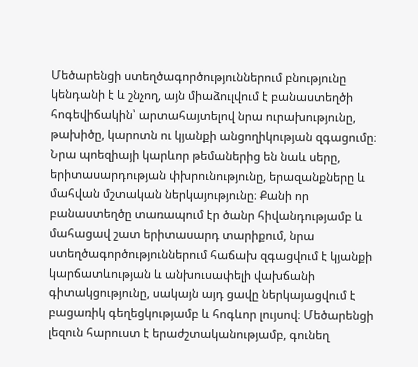Մեծարենցի ստեղծագործություններում բնությունը կենդանի է և շնչող, այն միաձուլվում է բանաստեղծի հոգեվիճակին՝ արտահայտելով նրա ուրախությունը, թախիծը, կարոտն ու կյանքի անցողիկության զգացումը։ Նրա պոեզիայի կարևոր թեմաներից են նաև սերը, երիտասարդության փխրունությունը, երազանքները և մահվան մշտական ներկայությունը։ Քանի որ բանաստեղծը տառապում էր ծանր հիվանդությամբ և մահացավ շատ երիտասարդ տարիքում, նրա ստեղծագործություններում հաճախ զգացվում է կյանքի կարճատևության և անխուսափելի վախճանի գիտակցությունը, սակայն այդ ցավը ներկայացվում է բացառիկ գեղեցկությամբ և հոգևոր լույսով։ Մեծարենցի լեզուն հարուստ է երաժշտականությամբ, գունեղ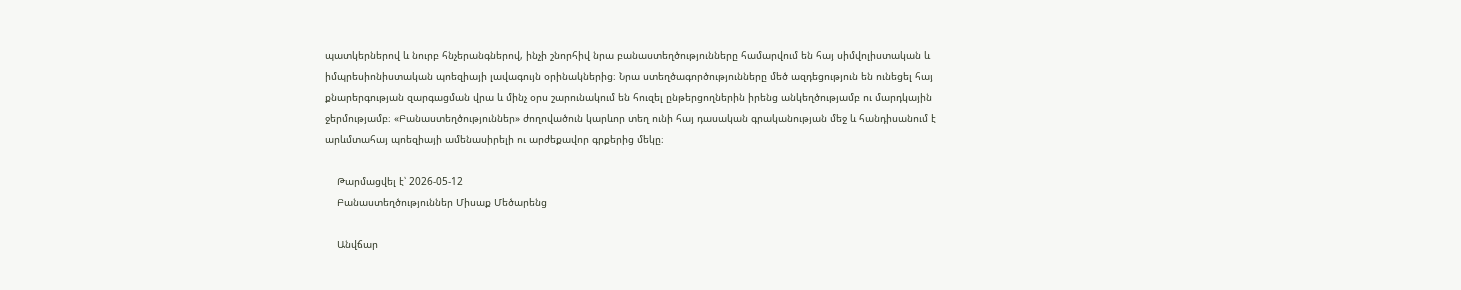պատկերներով և նուրբ հնչերանգներով, ինչի շնորհիվ նրա բանաստեղծությունները համարվում են հայ սիմվոլիստական և իմպրեսիոնիստական պոեզիայի լավագույն օրինակներից։ Նրա ստեղծագործությունները մեծ ազդեցություն են ունեցել հայ քնարերգության զարգացման վրա և մինչ օրս շարունակում են հուզել ընթերցողներին իրենց անկեղծությամբ ու մարդկային ջերմությամբ։ «Բանաստեղծություններ» ժողովածուն կարևոր տեղ ունի հայ դասական գրականության մեջ և հանդիսանում է արևմտահայ պոեզիայի ամենասիրելի ու արժեքավոր գրքերից մեկը։

    Թարմացվել է՝ 2026-05-12
    Բանաստեղծություններ Միսաք Մեծարենց

    Անվճար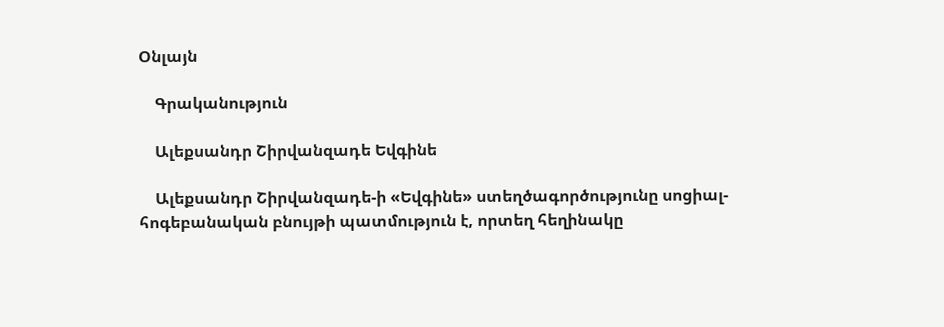Օնլայն

    Գրականություն

    Ալեքսանդր Շիրվանզադե Եվգինե

    Ալեքսանդր Շիրվանզադե-ի «Եվգինե» ստեղծագործությունը սոցիալ-հոգեբանական բնույթի պատմություն է, որտեղ հեղինակը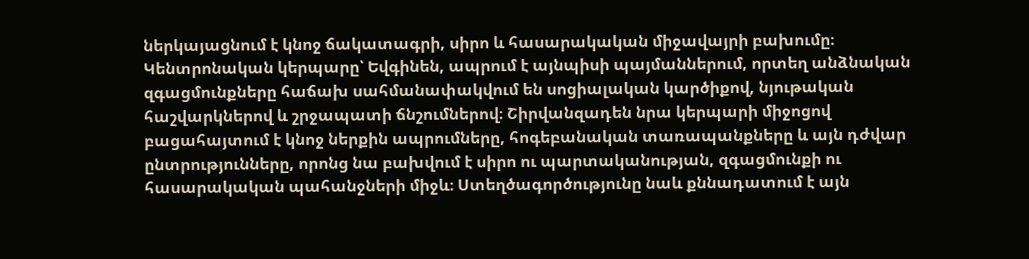ներկայացնում է կնոջ ճակատագրի, սիրո և հասարակական միջավայրի բախումը։ Կենտրոնական կերպարը՝ Եվգինեն, ապրում է այնպիսի պայմաններում, որտեղ անձնական զգացմունքները հաճախ սահմանափակվում են սոցիալական կարծիքով, նյութական հաշվարկներով և շրջապատի ճնշումներով։ Շիրվանզադեն նրա կերպարի միջոցով բացահայտում է կնոջ ներքին ապրումները, հոգեբանական տառապանքները և այն դժվար ընտրությունները, որոնց նա բախվում է սիրո ու պարտականության, զգացմունքի ու հասարակական պահանջների միջև։ Ստեղծագործությունը նաև քննադատում է այն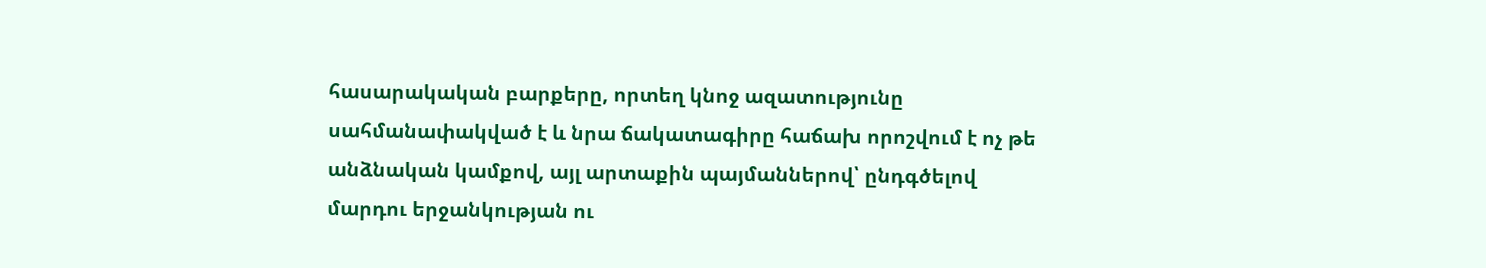հասարակական բարքերը, որտեղ կնոջ ազատությունը սահմանափակված է և նրա ճակատագիրը հաճախ որոշվում է ոչ թե անձնական կամքով, այլ արտաքին պայմաններով՝ ընդգծելով մարդու երջանկության ու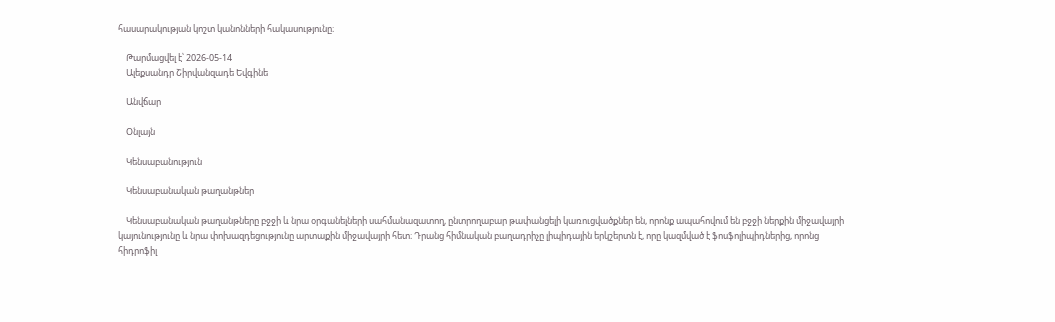հասարակության կոշտ կանոնների հակասությունը։

    Թարմացվել է՝ 2026-05-14
    Ալեքսանդր Շիրվանզադե Եվգինե

    Անվճար

    Օնլայն

    Կենսաբանություն

    Կենսաբանական թաղանթներ

    Կենսաբանական թաղանթները բջջի և նրա օրգանելների սահմանազատող, ընտրողաբար թափանցելի կառուցվածքներ են, որոնք ապահովում են բջջի ներքին միջավայրի կայունությունը և նրա փոխազդեցությունը արտաքին միջավայրի հետ։ Դրանց հիմնական բաղադրիչը լիպիդային երկշերտն է, որը կազմված է ֆոսֆոլիպիդներից, որոնց հիդրոֆիլ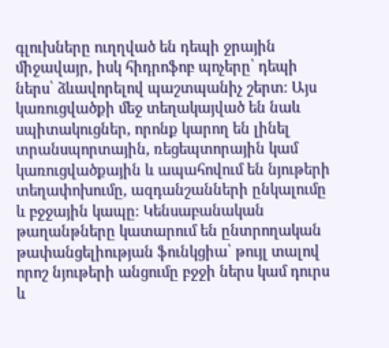գլուխները ուղղված են դեպի ջրային միջավայր, իսկ հիդրոֆոբ պոչերը՝ դեպի ներս՝ ձևավորելով պաշտպանիչ շերտ։ Այս կառուցվածքի մեջ տեղակայված են նաև սպիտակուցներ, որոնք կարող են լինել տրանսպորտային, ռեցեպտորային կամ կառուցվածքային և ապահովում են նյութերի տեղափոխումը, ազդանշանների ընկալումը և բջջային կապը։ Կենսաբանական թաղանթները կատարում են ընտրողական թափանցելիության ֆունկցիա՝ թույլ տալով որոշ նյութերի անցումը բջջի ներս կամ դուրս և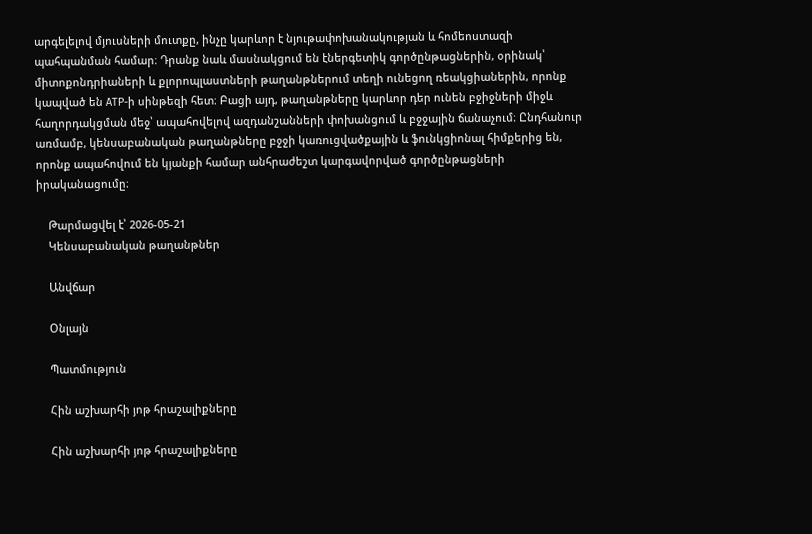արգելելով մյուսների մուտքը, ինչը կարևոր է նյութափոխանակության և հոմեոստազի պահպանման համար։ Դրանք նաև մասնակցում են էներգետիկ գործընթացներին, օրինակ՝ միտոքոնդրիաների և քլորոպլաստների թաղանթներում տեղի ունեցող ռեակցիաներին, որոնք կապված են ATP-ի սինթեզի հետ։ Բացի այդ, թաղանթները կարևոր դեր ունեն բջիջների միջև հաղորդակցման մեջ՝ ապահովելով ազդանշանների փոխանցում և բջջային ճանաչում։ Ընդհանուր առմամբ, կենսաբանական թաղանթները բջջի կառուցվածքային և ֆունկցիոնալ հիմքերից են, որոնք ապահովում են կյանքի համար անհրաժեշտ կարգավորված գործընթացների իրականացումը։

    Թարմացվել է՝ 2026-05-21
    Կենսաբանական թաղանթներ

    Անվճար

    Օնլայն

    Պատմություն

    Հին աշխարհի յոթ հրաշալիքները

    Հին աշխարհի յոթ հրաշալիքները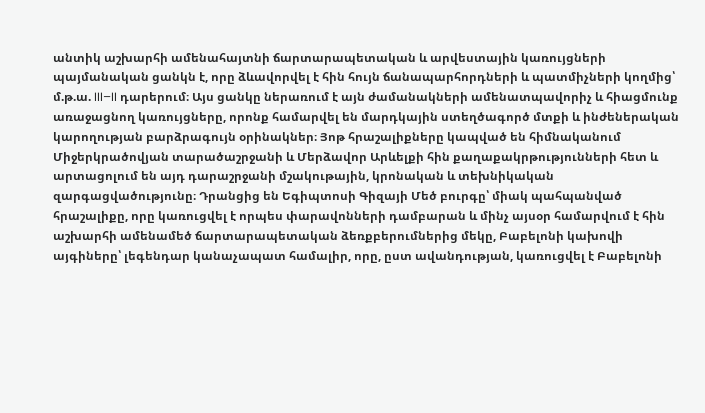անտիկ աշխարհի ամենահայտնի ճարտարապետական և արվեստային կառույցների պայմանական ցանկն է, որը ձևավորվել է հին հույն ճանապարհորդների և պատմիչների կողմից՝ մ.թ.ա. III–II դարերում։ Այս ցանկը ներառում է այն ժամանակների ամենատպավորիչ և հիացմունք առաջացնող կառույցները, որոնք համարվել են մարդկային ստեղծագործ մտքի և ինժեներական կարողության բարձրագույն օրինակներ։ Յոթ հրաշալիքները կապված են հիմնականում Միջերկրածովյան տարածաշրջանի և Մերձավոր Արևելքի հին քաղաքակրթությունների հետ և արտացոլում են այդ դարաշրջանի մշակութային, կրոնական և տեխնիկական զարգացվածությունը։ Դրանցից են Եգիպտոսի Գիզայի Մեծ բուրգը՝ միակ պահպանված հրաշալիքը, որը կառուցվել է որպես փարավոնների դամբարան և մինչ այսօր համարվում է հին աշխարհի ամենամեծ ճարտարապետական ձեռքբերումներից մեկը, Բաբելոնի կախովի այգիները՝ լեգենդար կանաչապատ համալիր, որը, ըստ ավանդության, կառուցվել է Բաբելոնի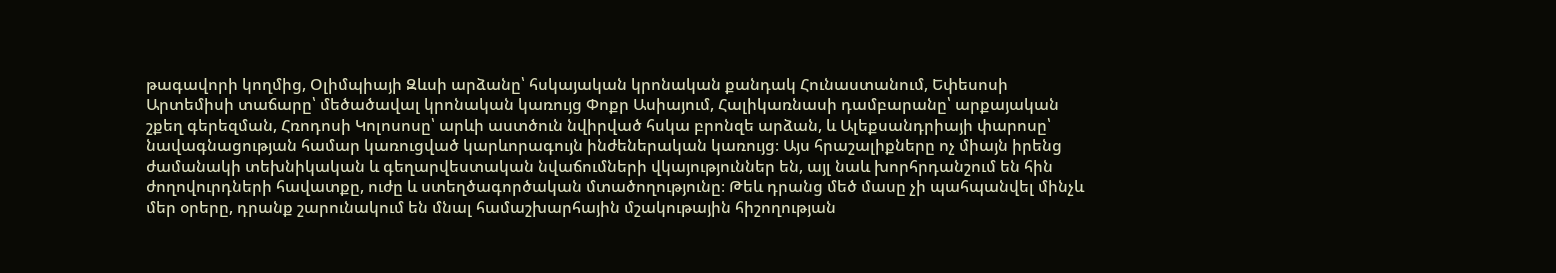թագավորի կողմից, Օլիմպիայի Զևսի արձանը՝ հսկայական կրոնական քանդակ Հունաստանում, Եփեսոսի Արտեմիսի տաճարը՝ մեծածավալ կրոնական կառույց Փոքր Ասիայում, Հալիկառնասի դամբարանը՝ արքայական շքեղ գերեզման, Հռոդոսի Կոլոսոսը՝ արևի աստծուն նվիրված հսկա բրոնզե արձան, և Ալեքսանդրիայի փարոսը՝ նավագնացության համար կառուցված կարևորագույն ինժեներական կառույց։ Այս հրաշալիքները ոչ միայն իրենց ժամանակի տեխնիկական և գեղարվեստական նվաճումների վկայություններ են, այլ նաև խորհրդանշում են հին ժողովուրդների հավատքը, ուժը և ստեղծագործական մտածողությունը։ Թեև դրանց մեծ մասը չի պահպանվել մինչև մեր օրերը, դրանք շարունակում են մնալ համաշխարհային մշակութային հիշողության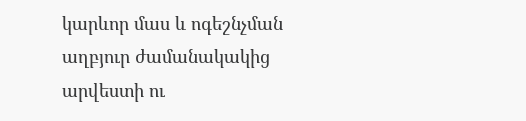կարևոր մաս և ոգեշնչման աղբյուր ժամանակակից արվեստի ու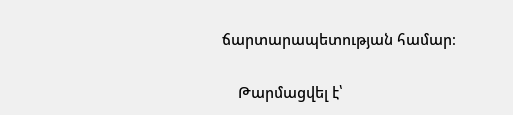ճարտարապետության համար։

    Թարմացվել է՝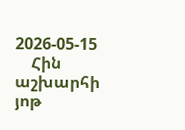2026-05-15
    Հին աշխարհի յոթ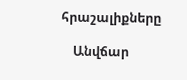հրաշալիքները

    Անվճար